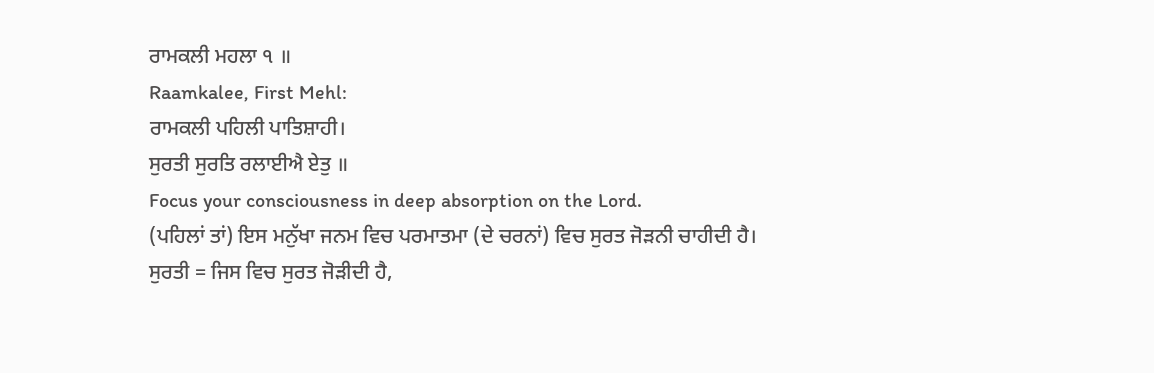ਰਾਮਕਲੀ ਮਹਲਾ ੧ ॥
Raamkalee, First Mehl:
ਰਾਮਕਲੀ ਪਹਿਲੀ ਪਾਤਿਸ਼ਾਹੀ।
ਸੁਰਤੀ ਸੁਰਤਿ ਰਲਾਈਐ ਏਤੁ ॥
Focus your consciousness in deep absorption on the Lord.
(ਪਹਿਲਾਂ ਤਾਂ) ਇਸ ਮਨੁੱਖਾ ਜਨਮ ਵਿਚ ਪਰਮਾਤਮਾ (ਦੇ ਚਰਨਾਂ) ਵਿਚ ਸੁਰਤ ਜੋੜਨੀ ਚਾਹੀਦੀ ਹੈ। ਸੁਰਤੀ = ਜਿਸ ਵਿਚ ਸੁਰਤ ਜੋੜੀਦੀ ਹੈ,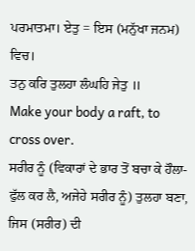ਪਰਮਾਤਮਾ। ਏਤੁ = ਇਸ (ਮਨੁੱਖਾ ਜਨਮ) ਵਿਚ।
ਤਨੁ ਕਰਿ ਤੁਲਹਾ ਲੰਘਹਿ ਜੇਤੁ ॥
Make your body a raft, to cross over.
ਸਰੀਰ ਨੂੰ (ਵਿਕਾਰਾਂ ਦੇ ਭਾਰ ਤੋਂ ਬਚਾ ਕੇ ਹੌਲਾ-ਫੁੱਲ ਕਰ ਲੈ, ਅਜੇਹੇ ਸਰੀਰ ਨੂੰ) ਤੁਲਹਾ ਬਣਾ, ਜਿਸ (ਸਰੀਰ) ਦੀ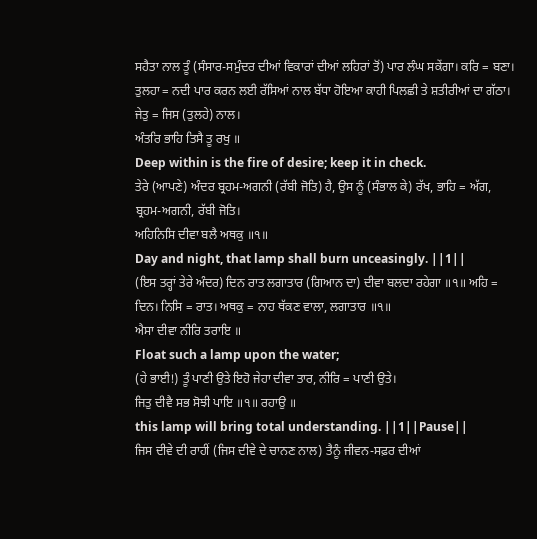ਸਹੈਤਾ ਨਾਲ ਤੂੰ (ਸੰਸਾਰ-ਸਮੁੰਦਰ ਦੀਆਂ ਵਿਕਾਰਾਂ ਦੀਆਂ ਲਹਿਰਾਂ ਤੋਂ) ਪਾਰ ਲੰਘ ਸਕੇਂਗਾ। ਕਰਿ = ਬਣਾ। ਤੁਲਹਾ = ਨਦੀ ਪਾਰ ਕਰਨ ਲਈ ਰੱਸਿਆਂ ਨਾਲ ਬੱਧਾ ਹੋਇਆ ਕਾਹੀ ਪਿਲਛੀ ਤੇ ਸ਼ਤੀਰੀਆਂ ਦਾ ਗੱਠਾ। ਜੇਤੁ = ਜਿਸ (ਤੁਲਹੇ) ਨਾਲ।
ਅੰਤਰਿ ਭਾਹਿ ਤਿਸੈ ਤੂ ਰਖੁ ॥
Deep within is the fire of desire; keep it in check.
ਤੇਰੇ (ਆਪਣੇ) ਅੰਦਰ ਬ੍ਰਹਮ-ਅਗਨੀ (ਰੱਬੀ ਜੋਤਿ) ਹੈ, ਉਸ ਨੂੰ (ਸੰਭਾਲ ਕੇ) ਰੱਖ, ਭਾਹਿ = ਅੱਗ, ਬ੍ਰਹਮ-ਅਗਨੀ, ਰੱਬੀ ਜੋਤਿ।
ਅਹਿਨਿਸਿ ਦੀਵਾ ਬਲੈ ਅਥਕੁ ॥੧॥
Day and night, that lamp shall burn unceasingly. ||1||
(ਇਸ ਤਰ੍ਹਾਂ ਤੇਰੇ ਅੰਦਰ) ਦਿਨ ਰਾਤ ਲਗਾਤਾਰ (ਗਿਆਨ ਦਾ) ਦੀਵਾ ਬਲਦਾ ਰਹੇਗਾ ॥੧॥ ਅਹਿ = ਦਿਨ। ਨਿਸਿ = ਰਾਤ। ਅਥਕੁ = ਨਾਹ ਥੱਕਣ ਵਾਲਾ, ਲਗਾਤਾਰ ॥੧॥
ਐਸਾ ਦੀਵਾ ਨੀਰਿ ਤਰਾਇ ॥
Float such a lamp upon the water;
(ਹੇ ਭਾਈ!) ਤੂੰ ਪਾਣੀ ਉਤੇ ਇਹੋ ਜੇਹਾ ਦੀਵਾ ਤਾਰ, ਨੀਰਿ = ਪਾਣੀ ਉਤੇ।
ਜਿਤੁ ਦੀਵੈ ਸਭ ਸੋਝੀ ਪਾਇ ॥੧॥ ਰਹਾਉ ॥
this lamp will bring total understanding. ||1||Pause||
ਜਿਸ ਦੀਵੇ ਦੀ ਰਾਹੀਂ (ਜਿਸ ਦੀਵੇ ਦੇ ਚਾਨਣ ਨਾਲ) ਤੈਨੂੰ ਜੀਵਨ-ਸਫ਼ਰ ਦੀਆਂ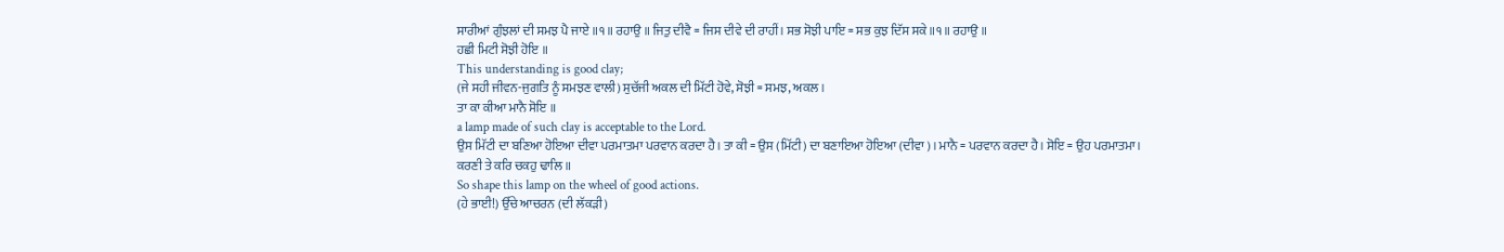ਸਾਰੀਆਂ ਗੁੰਝਲਾਂ ਦੀ ਸਮਝ ਪੈ ਜਾਏ ॥੧॥ ਰਹਾਉ ॥ ਜਿਤੁ ਦੀਵੈ = ਜਿਸ ਦੀਵੇ ਦੀ ਰਾਹੀਂ। ਸਭ ਸੋਝੀ ਪਾਇ = ਸਭ ਕੁਝ ਦਿੱਸ ਸਕੇ ॥੧॥ ਰਹਾਉ ॥
ਹਛੀ ਮਿਟੀ ਸੋਝੀ ਹੋਇ ॥
This understanding is good clay;
(ਜੇ ਸਹੀ ਜੀਵਨ-ਜੁਗਤਿ ਨੂੰ ਸਮਝਣ ਵਾਲੀ) ਸੁਚੱਜੀ ਅਕਲ ਦੀ ਮਿੱਟੀ ਹੋਵੇ, ਸੋਝੀ = ਸਮਝ, ਅਕਲ।
ਤਾ ਕਾ ਕੀਆ ਮਾਨੈ ਸੋਇ ॥
a lamp made of such clay is acceptable to the Lord.
ਉਸ ਮਿੱਟੀ ਦਾ ਬਣਿਆ ਹੋਇਆ ਦੀਵਾ ਪਰਮਾਤਮਾ ਪਰਵਾਨ ਕਰਦਾ ਹੈ। ਤਾ ਕੀ = ਉਸ (ਮਿੱਟੀ) ਦਾ ਬਣਾਇਆ ਹੋਇਆ (ਦੀਵਾ)। ਮਾਨੈ = ਪਰਵਾਨ ਕਰਦਾ ਹੈ। ਸੋਇ = ਉਹ ਪਰਮਾਤਮਾ।
ਕਰਣੀ ਤੇ ਕਰਿ ਚਕਹੁ ਢਾਲਿ ॥
So shape this lamp on the wheel of good actions.
(ਹੇ ਭਾਈ!) ਉੱਚੇ ਆਚਰਨ (ਦੀ ਲੱਕੜੀ)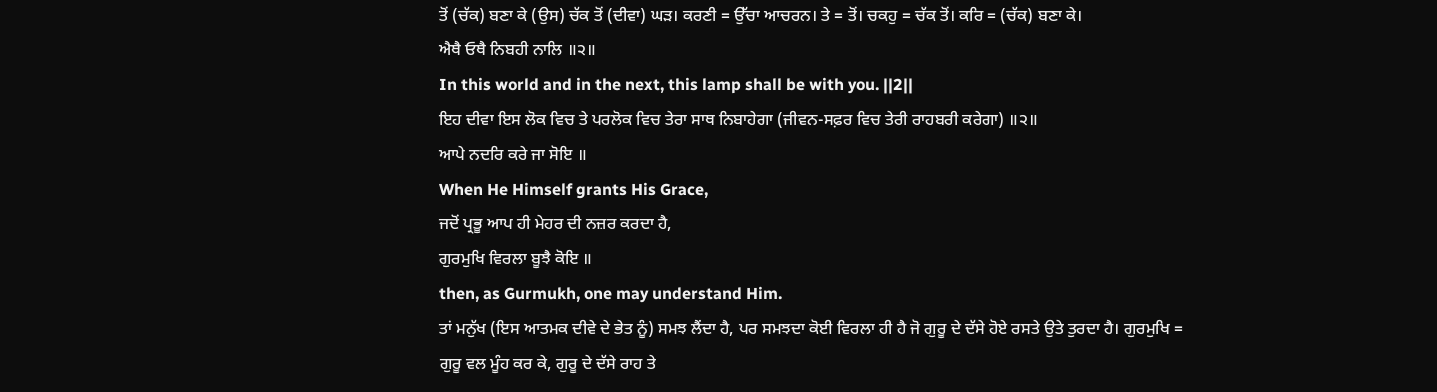ਤੋਂ (ਚੱਕ) ਬਣਾ ਕੇ (ਉਸ) ਚੱਕ ਤੋਂ (ਦੀਵਾ) ਘੜ। ਕਰਣੀ = ਉੱਚਾ ਆਚਰਨ। ਤੇ = ਤੋਂ। ਚਕਹੁ = ਚੱਕ ਤੋਂ। ਕਰਿ = (ਚੱਕ) ਬਣਾ ਕੇ।
ਐਥੈ ਓਥੈ ਨਿਬਹੀ ਨਾਲਿ ॥੨॥
In this world and in the next, this lamp shall be with you. ||2||
ਇਹ ਦੀਵਾ ਇਸ ਲੋਕ ਵਿਚ ਤੇ ਪਰਲੋਕ ਵਿਚ ਤੇਰਾ ਸਾਥ ਨਿਬਾਹੇਗਾ (ਜੀਵਨ-ਸਫ਼ਰ ਵਿਚ ਤੇਰੀ ਰਾਹਬਰੀ ਕਰੇਗਾ) ॥੨॥
ਆਪੇ ਨਦਰਿ ਕਰੇ ਜਾ ਸੋਇ ॥
When He Himself grants His Grace,
ਜਦੋਂ ਪ੍ਰਭੂ ਆਪ ਹੀ ਮੇਹਰ ਦੀ ਨਜ਼ਰ ਕਰਦਾ ਹੈ,
ਗੁਰਮੁਖਿ ਵਿਰਲਾ ਬੂਝੈ ਕੋਇ ॥
then, as Gurmukh, one may understand Him.
ਤਾਂ ਮਨੁੱਖ (ਇਸ ਆਤਮਕ ਦੀਵੇ ਦੇ ਭੇਤ ਨੂੰ) ਸਮਝ ਲੈਂਦਾ ਹੈ, ਪਰ ਸਮਝਦਾ ਕੋਈ ਵਿਰਲਾ ਹੀ ਹੈ ਜੋ ਗੁਰੂ ਦੇ ਦੱਸੇ ਹੋਏ ਰਸਤੇ ਉਤੇ ਤੁਰਦਾ ਹੈ। ਗੁਰਮੁਖਿ = ਗੁਰੂ ਵਲ ਮੂੰਹ ਕਰ ਕੇ, ਗੁਰੂ ਦੇ ਦੱਸੇ ਰਾਹ ਤੇ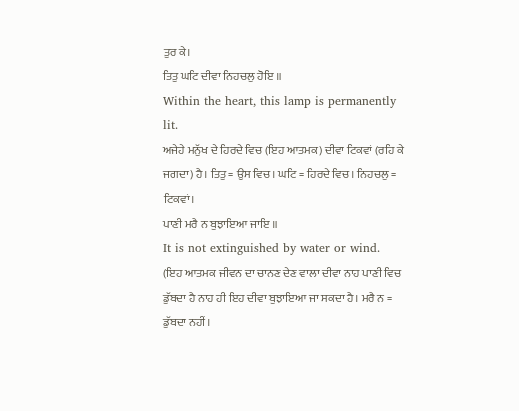ਤੁਰ ਕੇ।
ਤਿਤੁ ਘਟਿ ਦੀਵਾ ਨਿਹਚਲੁ ਹੋਇ ॥
Within the heart, this lamp is permanently lit.
ਅਜੇਹੇ ਮਨੁੱਖ ਦੇ ਹਿਰਦੇ ਵਿਚ (ਇਹ ਆਤਮਕ) ਦੀਵਾ ਟਿਕਵਾਂ (ਰਹਿ ਕੇ ਜਗਦਾ) ਹੈ। ਤਿਤੁ = ਉਸ ਵਿਚ। ਘਟਿ = ਹਿਰਦੇ ਵਿਚ। ਨਿਹਚਲੁ = ਟਿਕਵਾਂ।
ਪਾਣੀ ਮਰੈ ਨ ਬੁਝਾਇਆ ਜਾਇ ॥
It is not extinguished by water or wind.
(ਇਹ ਆਤਮਕ ਜੀਵਨ ਦਾ ਚਾਨਣ ਦੇਣ ਵਾਲਾ ਦੀਵਾ ਨਾਹ ਪਾਣੀ ਵਿਚ ਡੁੱਬਦਾ ਹੈ ਨਾਹ ਹੀ ਇਹ ਦੀਵਾ ਬੁਝਾਇਆ ਜਾ ਸਕਦਾ ਹੈ। ਮਰੈ ਨ = ਡੁੱਬਦਾ ਨਹੀਂ।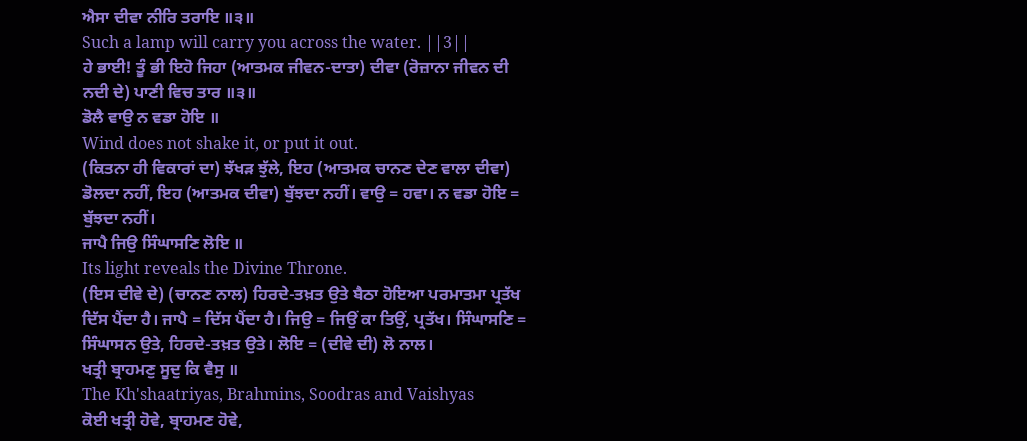ਐਸਾ ਦੀਵਾ ਨੀਰਿ ਤਰਾਇ ॥੩॥
Such a lamp will carry you across the water. ||3||
ਹੇ ਭਾਈ! ਤੂੰ ਭੀ ਇਹੋ ਜਿਹਾ (ਆਤਮਕ ਜੀਵਨ-ਦਾਤਾ) ਦੀਵਾ (ਰੋਜ਼ਾਨਾ ਜੀਵਨ ਦੀ ਨਦੀ ਦੇ) ਪਾਣੀ ਵਿਚ ਤਾਰ ॥੩॥
ਡੋਲੈ ਵਾਉ ਨ ਵਡਾ ਹੋਇ ॥
Wind does not shake it, or put it out.
(ਕਿਤਨਾ ਹੀ ਵਿਕਾਰਾਂ ਦਾ) ਝੱਖੜ ਝੁੱਲੇ, ਇਹ (ਆਤਮਕ ਚਾਨਣ ਦੇਣ ਵਾਲਾ ਦੀਵਾ) ਡੋਲਦਾ ਨਹੀਂ, ਇਹ (ਆਤਮਕ ਦੀਵਾ) ਬੁੱਝਦਾ ਨਹੀਂ। ਵਾਉ = ਹਵਾ। ਨ ਵਡਾ ਹੋਇ = ਬੁੱਝਦਾ ਨਹੀਂ।
ਜਾਪੈ ਜਿਉ ਸਿੰਘਾਸਣਿ ਲੋਇ ॥
Its light reveals the Divine Throne.
(ਇਸ ਦੀਵੇ ਦੇ) (ਚਾਨਣ ਨਾਲ) ਹਿਰਦੇ-ਤਖ਼ਤ ਉਤੇ ਬੈਠਾ ਹੋਇਆ ਪਰਮਾਤਮਾ ਪ੍ਰਤੱਖ ਦਿੱਸ ਪੈਂਦਾ ਹੈ। ਜਾਪੈ = ਦਿੱਸ ਪੈਂਦਾ ਹੈ। ਜਿਉ = ਜਿਉਂ ਕਾ ਤਿਉਂ, ਪ੍ਰਤੱਖ। ਸਿੰਘਾਸਣਿ = ਸਿੰਘਾਸਨ ਉਤੇ, ਹਿਰਦੇ-ਤਖ਼ਤ ਉਤੇ। ਲੋਇ = (ਦੀਵੇ ਦੀ) ਲੋ ਨਾਲ।
ਖਤ੍ਰੀ ਬ੍ਰਾਹਮਣੁ ਸੂਦੁ ਕਿ ਵੈਸੁ ॥
The Kh'shaatriyas, Brahmins, Soodras and Vaishyas
ਕੋਈ ਖਤ੍ਰੀ ਹੋਵੇ, ਬ੍ਰਾਹਮਣ ਹੋਵੇ,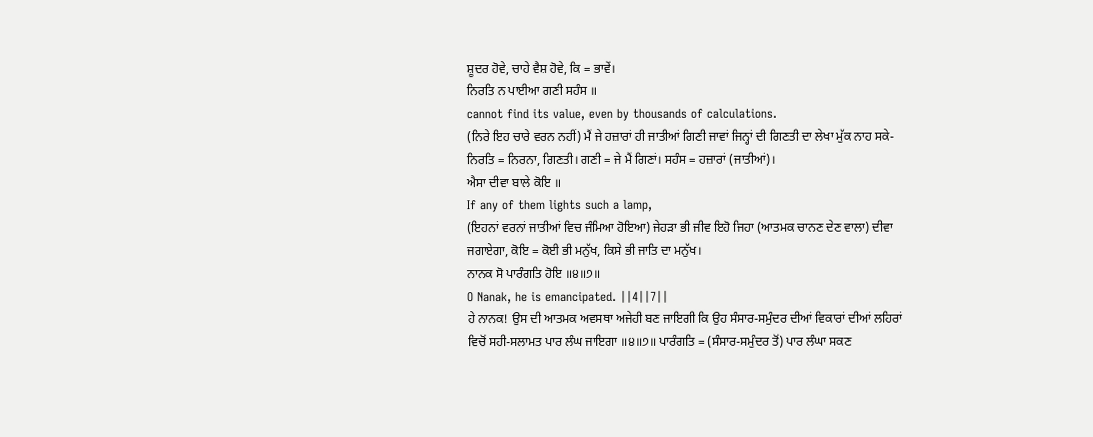ਸ਼ੂਦਰ ਹੋਵੇ, ਚਾਹੇ ਵੈਸ਼ ਹੋਵੇ, ਕਿ = ਭਾਵੇਂ।
ਨਿਰਤਿ ਨ ਪਾਈਆ ਗਣੀ ਸਹੰਸ ॥
cannot find its value, even by thousands of calculations.
(ਨਿਰੇ ਇਹ ਚਾਰੇ ਵਰਨ ਨਹੀਂ) ਮੈਂ ਜੇ ਹਜ਼ਾਰਾਂ ਹੀ ਜਾਤੀਆਂ ਗਿਣੀ ਜਾਵਾਂ ਜਿਨ੍ਹਾਂ ਦੀ ਗਿਣਤੀ ਦਾ ਲੇਖਾ ਮੁੱਕ ਨਾਹ ਸਕੇ- ਨਿਰਤਿ = ਨਿਰਨਾ, ਗਿਣਤੀ। ਗਣੀ = ਜੇ ਮੈਂ ਗਿਣਾਂ। ਸਹੰਸ = ਹਜ਼ਾਰਾਂ (ਜਾਤੀਆਂ)।
ਐਸਾ ਦੀਵਾ ਬਾਲੇ ਕੋਇ ॥
If any of them lights such a lamp,
(ਇਹਨਾਂ ਵਰਨਾਂ ਜਾਤੀਆਂ ਵਿਚ ਜੰਮਿਆ ਹੋਇਆ) ਜੇਹੜਾ ਭੀ ਜੀਵ ਇਹੋ ਜਿਹਾ (ਆਤਮਕ ਚਾਨਣ ਦੇਣ ਵਾਲਾ) ਦੀਵਾ ਜਗਾਏਗਾ, ਕੋਇ = ਕੋਈ ਭੀ ਮਨੁੱਖ, ਕਿਸੇ ਭੀ ਜਾਤਿ ਦਾ ਮਨੁੱਖ।
ਨਾਨਕ ਸੋ ਪਾਰੰਗਤਿ ਹੋਇ ॥੪॥੭॥
O Nanak, he is emancipated. ||4||7||
ਹੇ ਨਾਨਕ! ਉਸ ਦੀ ਆਤਮਕ ਅਵਸਥਾ ਅਜੇਹੀ ਬਣ ਜਾਇਗੀ ਕਿ ਉਹ ਸੰਸਾਰ-ਸਮੁੰਦਰ ਦੀਆਂ ਵਿਕਾਰਾਂ ਦੀਆਂ ਲਹਿਰਾਂ ਵਿਚੋਂ ਸਹੀ-ਸਲਾਮਤ ਪਾਰ ਲੰਘ ਜਾਇਗਾ ॥੪॥੭॥ ਪਾਰੰਗਤਿ = (ਸੰਸਾਰ-ਸਮੁੰਦਰ ਤੋਂ) ਪਾਰ ਲੰਘਾ ਸਕਣ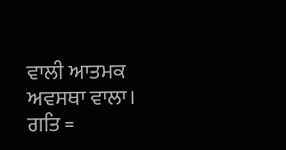ਵਾਲੀ ਆਤਮਕ ਅਵਸਥਾ ਵਾਲਾ। ਗਤਿ =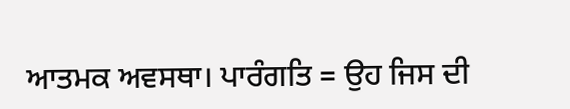ਆਤਮਕ ਅਵਸਥਾ। ਪਾਰੰਗਤਿ = ਉਹ ਜਿਸ ਦੀ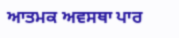ਆਤਮਕ ਅਵਸਥਾ ਪਾਰ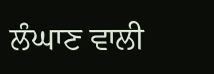ਲੰਘਾਣ ਵਾਲੀ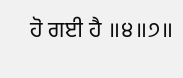ਹੋ ਗਈ ਹੈ ॥੪॥੭॥